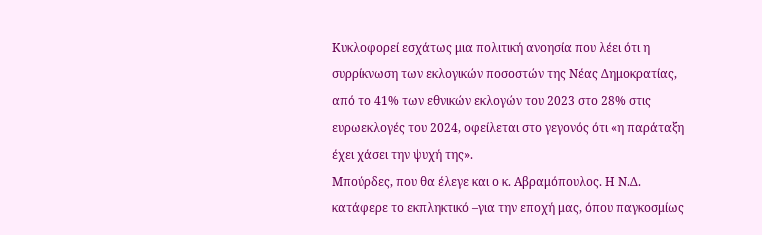Κυκλοφορεί εσχάτως μια πολιτική ανοησία που λέει ότι η συρρίκνωση των εκλογικών ποσοστών της Νέας Δημοκρατίας, από το 41% των εθνικών εκλογών του 2023 στο 28% στις ευρωεκλογές του 2024, οφείλεται στο γεγονός ότι «η παράταξη έχει χάσει την ψυχή της».
Μπούρδες, που θα έλεγε και ο κ. Αβραμόπουλος. Η Ν.Δ. κατάφερε το εκπληκτικό –για την εποχή μας, όπου παγκοσμίως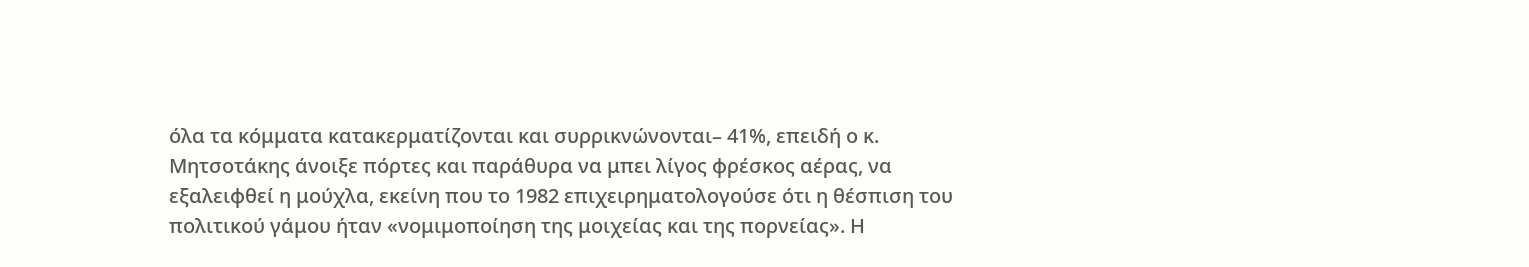όλα τα κόμματα κατακερματίζονται και συρρικνώνονται– 41%, επειδή ο κ. Μητσοτάκης άνοιξε πόρτες και παράθυρα να μπει λίγος φρέσκος αέρας, να εξαλειφθεί η μούχλα, εκείνη που το 1982 επιχειρηματολογούσε ότι η θέσπιση του πολιτικού γάμου ήταν «νομιμοποίηση της μοιχείας και της πορνείας». Η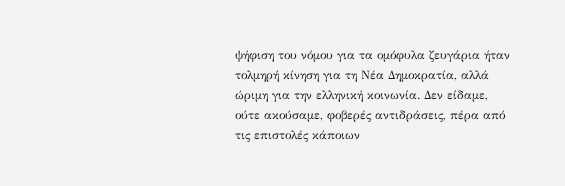ψήφιση του νόμου για τα ομόφυλα ζευγάρια ήταν τολμηρή κίνηση για τη Νέα Δημοκρατία, αλλά ώριμη για την ελληνική κοινωνία. Δεν είδαμε, ούτε ακούσαμε, φοβερές αντιδράσεις, πέρα από τις επιστολές κάποιων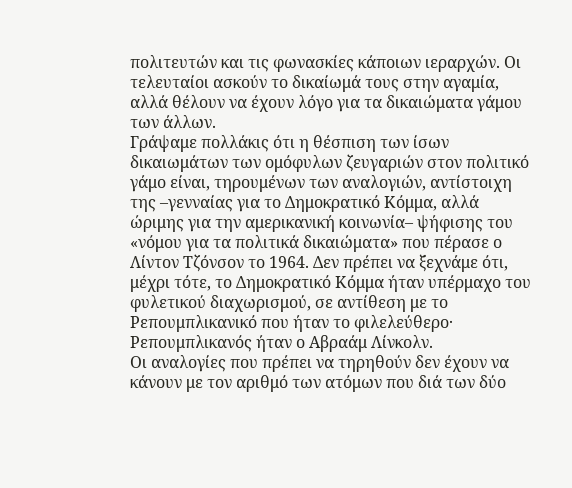πολιτευτών και τις φωνασκίες κάποιων ιεραρχών. Οι τελευταίοι ασκούν το δικαίωμά τους στην αγαμία, αλλά θέλουν να έχουν λόγο για τα δικαιώματα γάμου των άλλων.
Γράψαμε πολλάκις ότι η θέσπιση των ίσων δικαιωμάτων των ομόφυλων ζευγαριών στον πολιτικό γάμο είναι, τηρουμένων των αναλογιών, αντίστοιχη της –γενναίας για το Δημοκρατικό Κόμμα, αλλά ώριμης για την αμερικανική κοινωνία– ψήφισης του «νόμου για τα πολιτικά δικαιώματα» που πέρασε ο Λίντον Τζόνσον το 1964. Δεν πρέπει να ξεχνάμε ότι, μέχρι τότε, το Δημοκρατικό Κόμμα ήταν υπέρμαχο του φυλετικού διαχωρισμού, σε αντίθεση με το Ρεπουμπλικανικό που ήταν το φιλελεύθερο· Ρεπουμπλικανός ήταν ο Αβραάμ Λίνκολν.
Οι αναλογίες που πρέπει να τηρηθούν δεν έχουν να κάνουν με τον αριθμό των ατόμων που διά των δύο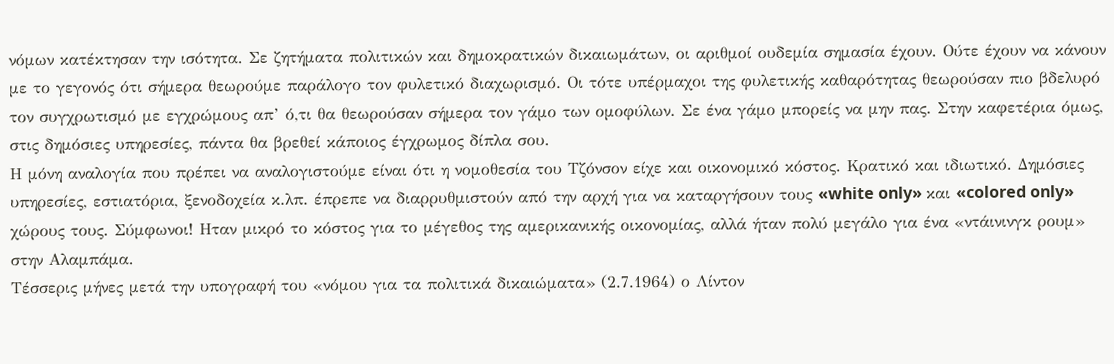νόμων κατέκτησαν την ισότητα. Σε ζητήματα πολιτικών και δημοκρατικών δικαιωμάτων, οι αριθμοί ουδεμία σημασία έχουν. Ούτε έχουν να κάνουν με το γεγονός ότι σήμερα θεωρούμε παράλογο τον φυλετικό διαχωρισμό. Οι τότε υπέρμαχοι της φυλετικής καθαρότητας θεωρούσαν πιο βδελυρό τον συγχρωτισμό με εγχρώμους απ’ ό,τι θα θεωρούσαν σήμερα τον γάμο των ομοφύλων. Σε ένα γάμο μπορείς να μην πας. Στην καφετέρια όμως, στις δημόσιες υπηρεσίες, πάντα θα βρεθεί κάποιος έγχρωμος δίπλα σου.
Η μόνη αναλογία που πρέπει να αναλογιστούμε είναι ότι η νομοθεσία του Τζόνσον είχε και οικονομικό κόστος. Κρατικό και ιδιωτικό. Δημόσιες υπηρεσίες, εστιατόρια, ξενοδοχεία κ.λπ. έπρεπε να διαρρυθμιστούν από την αρχή για να καταργήσουν τους «white only» και «colored only» χώρους τους. Σύμφωνοι! Ηταν μικρό το κόστος για το μέγεθος της αμερικανικής οικονομίας, αλλά ήταν πολύ μεγάλο για ένα «ντάινινγκ ρουμ» στην Αλαμπάμα.
Τέσσερις μήνες μετά την υπογραφή του «νόμου για τα πολιτικά δικαιώματα» (2.7.1964) ο Λίντον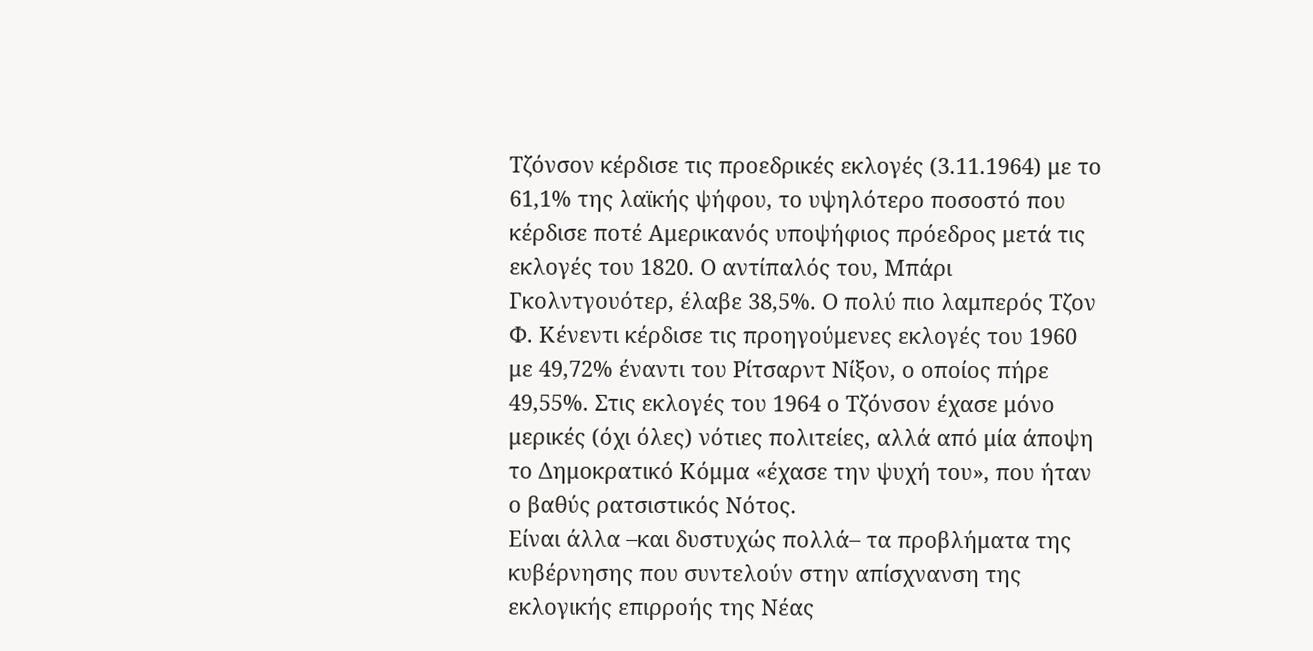Τζόνσον κέρδισε τις προεδρικές εκλογές (3.11.1964) με το 61,1% της λαϊκής ψήφου, το υψηλότερο ποσοστό που κέρδισε ποτέ Αμερικανός υποψήφιος πρόεδρος μετά τις εκλογές του 1820. Ο αντίπαλός του, Μπάρι Γκολντγουότερ, έλαβε 38,5%. Ο πολύ πιο λαμπερός Τζον Φ. Κένεντι κέρδισε τις προηγούμενες εκλογές του 1960 με 49,72% έναντι του Ρίτσαρντ Νίξον, ο οποίος πήρε 49,55%. Στις εκλογές του 1964 ο Τζόνσον έχασε μόνο μερικές (όχι όλες) νότιες πολιτείες, αλλά από μία άποψη το Δημοκρατικό Κόμμα «έχασε την ψυχή του», που ήταν ο βαθύς ρατσιστικός Νότος.
Είναι άλλα –και δυστυχώς πολλά– τα προβλήματα της κυβέρνησης που συντελούν στην απίσχνανση της εκλογικής επιρροής της Νέας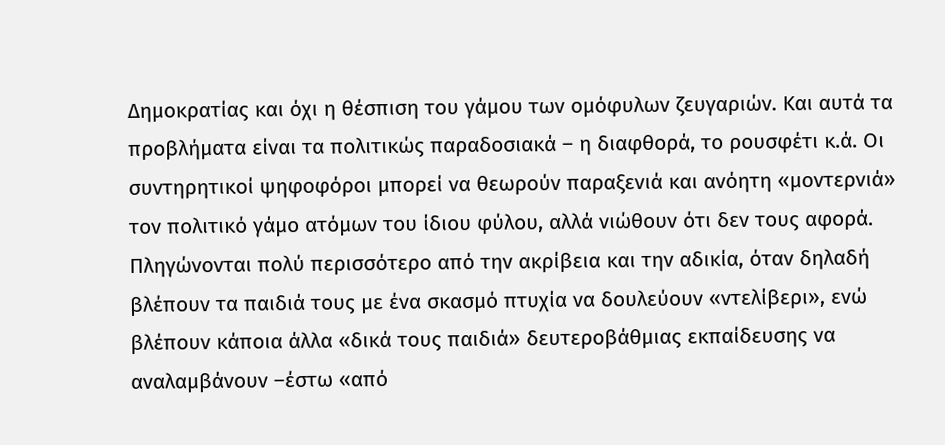Δημοκρατίας και όχι η θέσπιση του γάμου των ομόφυλων ζευγαριών. Και αυτά τα προβλήματα είναι τα πολιτικώς παραδοσιακά – η διαφθορά, το ρουσφέτι κ.ά. Οι συντηρητικοί ψηφοφόροι μπορεί να θεωρούν παραξενιά και ανόητη «μοντερνιά» τον πολιτικό γάμο ατόμων του ίδιου φύλου, αλλά νιώθουν ότι δεν τους αφορά. Πληγώνονται πολύ περισσότερο από την ακρίβεια και την αδικία, όταν δηλαδή βλέπουν τα παιδιά τους με ένα σκασμό πτυχία να δουλεύουν «ντελίβερι», ενώ βλέπουν κάποια άλλα «δικά τους παιδιά» δευτεροβάθμιας εκπαίδευσης να αναλαμβάνουν –έστω «από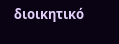διοικητικό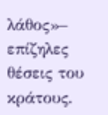λάθος»– επίζηλες θέσεις του κράτους.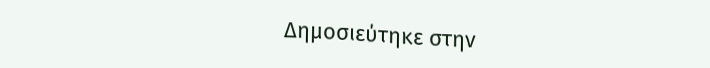Δημοσιεύτηκε στην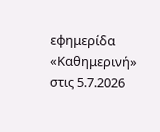εφημερίδα «Καθημερινή» στις 5.7.2026